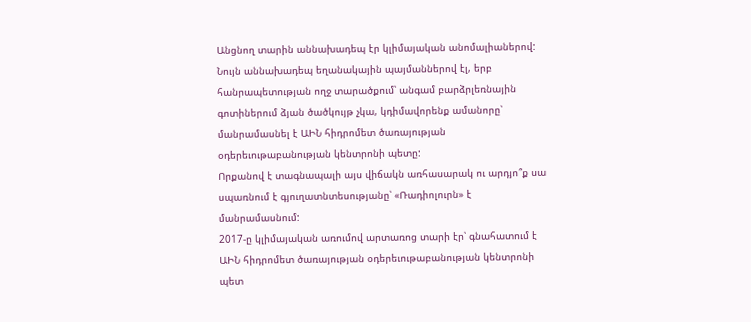Անցնող տարին աննախադեպ էր կլիմայական անոմալիաներով: Նույն աննախադեպ եղանակային պայմաններով էլ, երբ հանրապետության ողջ տարածքում՝ անգամ բարձրլեռնային գոտիներում ձյան ծածկույթ չկա, կդիմավորենք ամանորը՝ մանրամասնել է ԱԻՆ հիդրոմետ ծառայության օդերեւութաբանության կենտրոնի պետը:
Որքանով է տագնապալի այս վիճակն առհասարակ ու արդյո՞ք սա սպառնում է գյուղատնտեսությանը՝ «Ռադիոլուրն» է մանրամասնում:
2017-ը կլիմայական առումով արտառոց տարի էր՝ գնահատում է ԱԻՆ հիդրոմետ ծառայության օդերեւութաբանության կենտրոնի պետ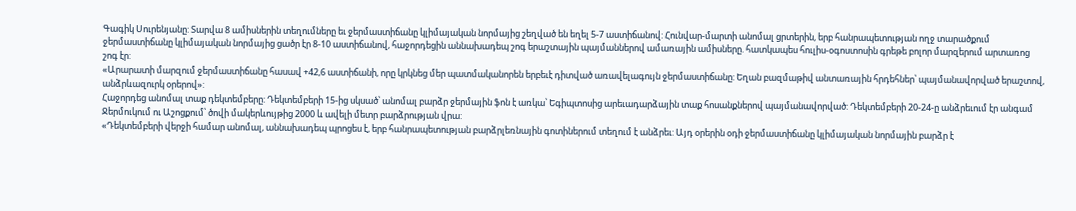Գագիկ Սուրենյանը: Տարվա 8 ամիսներին տեղումները եւ ջերմաստիճանը կլիմայական նորմայից շեղված են եղել 5-7 աստիճանով: Հունվար-մարտի անոմալ ցրտերին, երբ հանրապետության ողջ տարածքում ջերմաստիճանը կլիմայական նորմայից ցածր էր 8-10 աստիճանով, հաջորդեցին աննախադեպ շոգ երաշտային պայմաններով ամառային ամիսները. հատկապես հուլիս-օգոստոսին գրեթե բոլոր մարզերում արտառոց շոգ էր:
«Արարատի մարզում ջերմաստիճանը հասավ +42,6 աստիճանի, որը կրկնեց մեր պատմականորեն երբեւէ դիտված առավելագույն ջերմաստիճանը: Եղան բազմաթիվ անտառային հրդեհներ՝ պայմանավորված երաշտով, անձրևազուրկ օրերով»:
Հաջորդեց անոմալ տաք դեկտեմբերը: Դեկտեմբերի 15-ից սկսած՝ անոմալ բարձր ջերմային ֆոն է առկա՝ Եգիպտոսից արեւադարձային տաք հոսանքներով պայմանավորված: Դեկտեմբերի 20-24-ը անձրեւում էր անգամ Ջերմուկում ու Աշոցքում՝ ծովի մակերևույթից 2000 և ավելի մետր բարձրության վրա:
«Դեկտեմբերի վերջի համար անոմալ, աննախադեպ պրոցես է, երբ հանրապետության բարձրլեռնային գոտիներում տեղում է անձրեւ: Այդ օրերին օդի ջերմաստիճանը կլիմայական նորմային բարձր է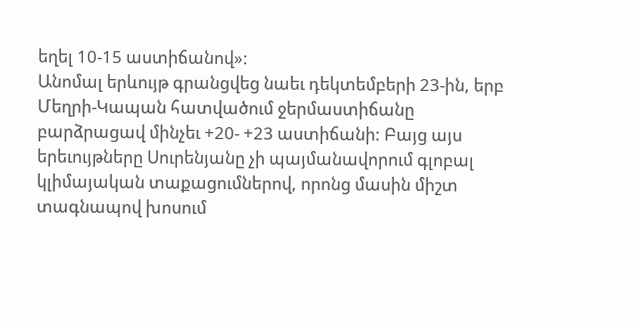եղել 10-15 աստիճանով»:
Անոմալ երևույթ գրանցվեց նաեւ դեկտեմբերի 23-ին, երբ Մեղրի-Կապան հատվածում ջերմաստիճանը բարձրացավ մինչեւ +20- +23 աստիճանի: Բայց այս երեւույթները Սուրենյանը չի պայմանավորում գլոբալ կլիմայական տաքացումներով, որոնց մասին միշտ տագնապով խոսում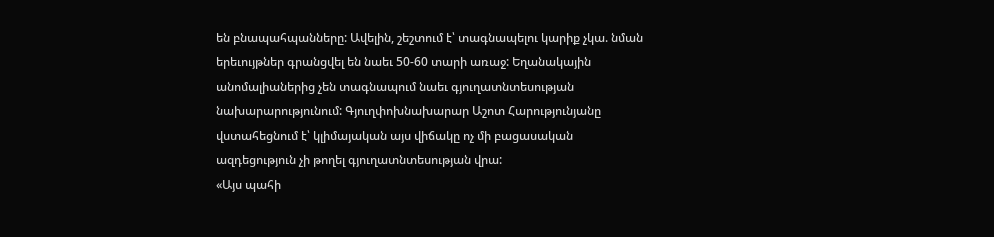են բնապահպանները: Ավելին, շեշտում է՝ տագնապելու կարիք չկա. նման երեւույթներ գրանցվել են նաեւ 50-60 տարի առաջ: Եղանակային անոմալիաներից չեն տագնապում նաեւ գյուղատնտեսության նախարարությունում: Գյուղփոխնախարար Աշոտ Հարությունյանը վստահեցնում է՝ կլիմայական այս վիճակը ոչ մի բացասական ազդեցություն չի թողել գյուղատնտեսության վրա:
«Այս պահի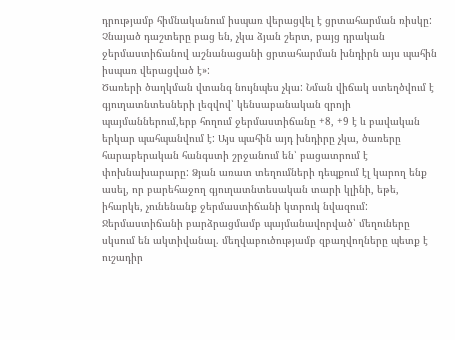դրությամբ հիմնականում իսպառ վերացվել է ցրտահարման ռիսկը: Չնայած դաշտերը բաց են, չկա ձյան շերտ, բայց դրական ջերմաստիճանով աշնանացանի ցրտահարման խնդիրն այս պահին իսպառ վերացված է»:
Ծառերի ծաղկման վտանգ նույնպես չկա: Նման վիճակ ստեղծվում է գյուղատնտեսների լեզվով՝ կենսաբանական զրոյի պայմաններում,երբ հողում ջերմաստիճանը +8, +9 է և բավական երկար պահպանվում է: Այս պահին այդ խնդիրը չկա, ծառերը հարաբերական հանգստի շրջանում են՝ բացատրում է փոխնախարարը: Ձյան առատ տեղումների դեպքում էլ կարող ենք ասել, որ բարեհաջող գյուղատնտեսական տարի կլինի, եթե, իհարկե, չունենանք ջերմաստիճանի կտրուկ նվազում: Ջերմաստիճանի բարձրացմամբ պայմանավորված՝ մեղուները սկսում են ակտիվանալ. մեղվաբուծությամբ զբաղվողները պետք է ուշադիր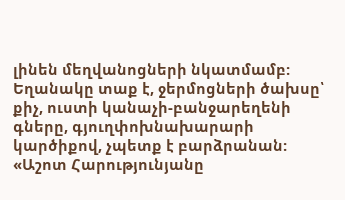լինեն մեղվանոցների նկատմամբ: Եղանակը տաք է, ջերմոցների ծախսը՝ քիչ, ուստի կանաչի-բանջարեղենի գները, գյուղփոխնախարարի կարծիքով, չպետք է բարձրանան:
«Աշոտ Հարությունյանը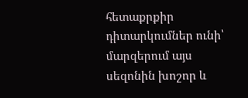հետաքրքիր դիտարկումներ ունի՝ մարզերում այս սեզոնին խոշոր և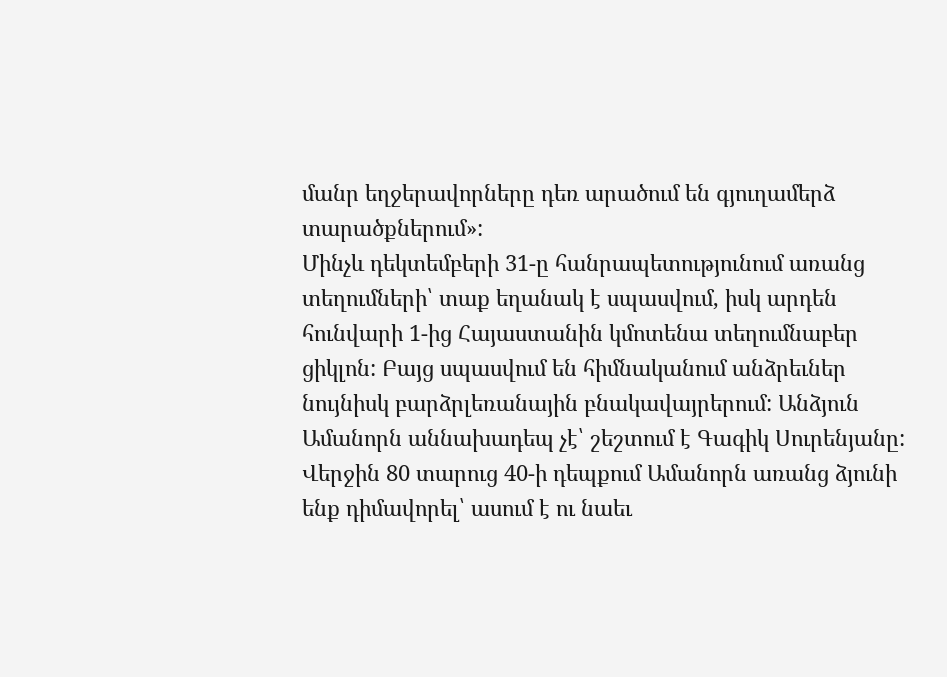մանր եղջերավորները դեռ արածում են գյուղամերձ տարածքներում»:
Մինչև դեկտեմբերի 31-ը հանրապետությունում առանց տեղումների՝ տաք եղանակ է սպասվում, իսկ արդեն հունվարի 1-ից Հայաստանին կմոտենա տեղումնաբեր ցիկլոն: Բայց սպասվում են հիմնականում անձրեւներ նույնիսկ բարձրլեռանային բնակավայրերում: Անձյուն Ամանորն աննախադեպ չէ՝ շեշտում է Գագիկ Սուրենյանը: Վերջին 80 տարուց 40-ի դեպքում Ամանորն առանց ձյունի ենք դիմավորել՝ ասում է ու նաեւ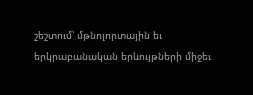շեշտում՝ մթնոլորտային եւ երկրաբանական երևույթների միջեւ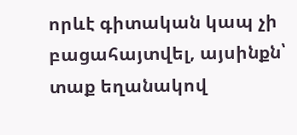որևէ գիտական կապ չի բացահայտվել, այսինքն՝ տաք եղանակով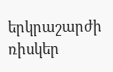երկրաշարժի ռիսկեր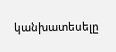կանխատեսելը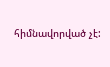հիմնավորված չէ: